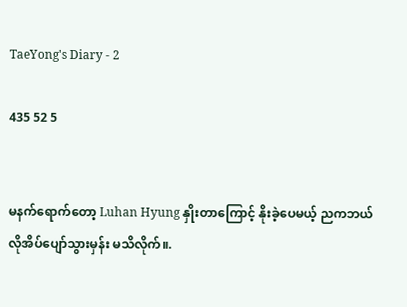TaeYong's Diary - 2

435 52 5


မနက်ရောက်တော့ Luhan Hyung နှိုးတာကြောင့် နိုးခဲ့ပေမယ့် ညကဘယ်လိုအိပ်ပျော်သွားမှန်း မသိလိုက်။.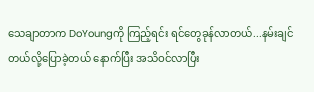သေချာတာက DoYoungကို ကြည့်ရင်း ရင်တွေခုန်လာတယ်...နမ်းချင်တယ်လို့ပြောခဲ့တယ် နောက်ပြီး အသိဝင်လာပြီး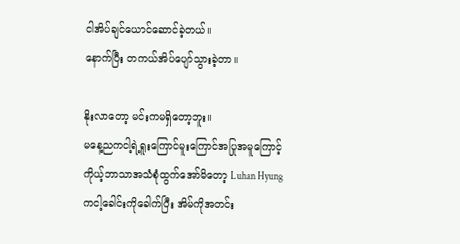ငါအိပ်ချင်ယောင်ဆောင်ခဲ့တယ်။
နောက်ပြီး တကယ်အိပ်ပျော်သွားခဲ့တာ။

နိုးလာတော့ မင်းကမရှိတော့ဘူး။
မနေ့ညကငါ့ရဲ့ရူးကြောင်မူးကြောင်အပြုအမူကြောင့် ကိုယ့်ဘာသာအသံစုံထွက်အော်မိတော့ Luhan Hyungကငါ့ခေါင်းကိုခေါက်ပြီး အိမ်ကိုအတင်း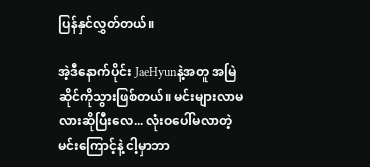ပြန်နှင်လွှတ်တယ်။

အဲ့ဒီနောက်ပိုင်း JaeHyunနဲ့အတူ အမြဲဆိုင်ကိုသွားဖြစ်တယ်။ မင်းများလာမလားဆိုပြီးလေ... လုံးဝပေါ်မလာတဲ့ မင်းကြောင့်နဲ့ ငါ့မှာဘာ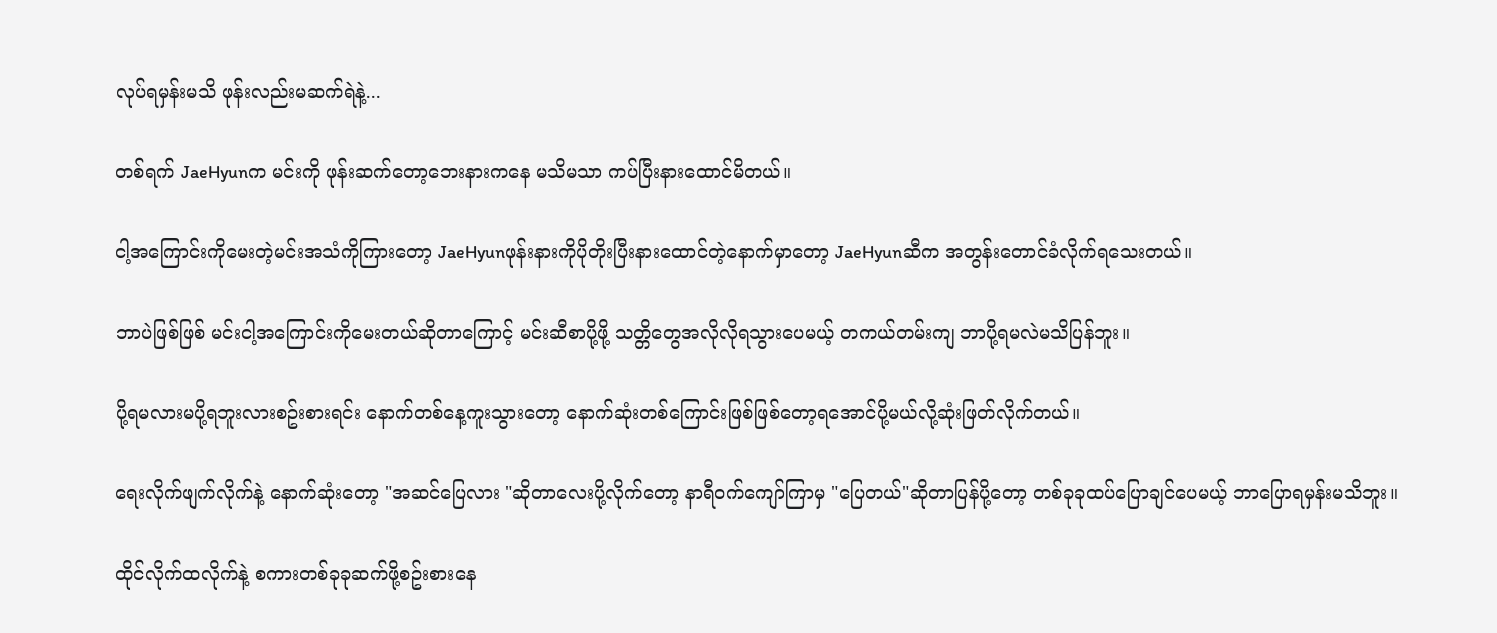လုပ်ရမှန်းမသိ ဖုန်းလည်းမဆက်ရဲနဲ့...

တစ်ရက် JaeHyunက မင်းကို ဖုန်းဆက်တော့ဘေးနားကနေ မသိမသာ ကပ်ပြီးနားထောင်မိတယ်။

ငါ့အကြောင်းကိုမေးတဲ့မင်းအသံကိုကြားတော့ JaeHyunဖုန်းနားကိုပိုတိုးပြီးနားထောင်တဲ့နောက်မှာတော့ JaeHyunဆီက အတွန်းတောင်ခံလိုက်ရသေးတယ်။

ဘာပဲဖြစ်ဖြစ် မင်းငါ့အကြောင်းကိုမေးတယ်ဆိုတာကြောင့် မင်းဆီစာပို့ဖို့ သတ္တိတွေအလိုလိုရသွားပေမယ့် တကယ်တမ်းကျ ဘာပို့ရမလဲမသိပြန်ဘူး။

ပို့ရမလားမပို့ရဘူးလားစဥ်းစားရင်း နောက်တစ်နေ့ကူးသွားတော့ နောက်ဆုံးတစ်ကြောင်းဖြစ်ဖြစ်တော့ရအောင်ပို့မယ်လို့ဆုံးဖြတ်လိုက်တယ်။

ရေးလိုက်ဖျက်လိုက်နဲ့ နောက်ဆုံးတော့ "အဆင်ပြေလား "ဆိုတာလေးပို့လိုက်တော့ နာရီဝက်ကျော်ကြာမှ "ပြေတယ်"ဆိုတာပြန်ပို့တော့ တစ်ခုခုထပ်ပြောချင်ပေမယ့် ဘာပြောရမှန်းမသိဘူး။

ထိုင်လိုက်ထလိုက်နဲ့ စကားတစ်ခုခုဆက်ဖို့စဥ်းစားနေ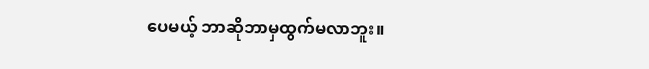ပေမယ့် ဘာဆိုဘာမှထွက်မလာဘူး။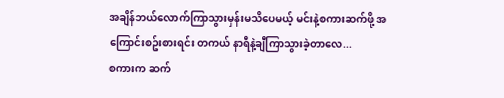အချိန်ဘယ်လောက်ကြာသွားမှန်းမသိပေမယ့် မင်းနဲ့စကားဆက်ဖို့ အကြောင်းစဥ်းစားရင်း တကယ် နာရီနဲ့ချီကြာသွားခဲ့တာလေ...
စကားက ဆက်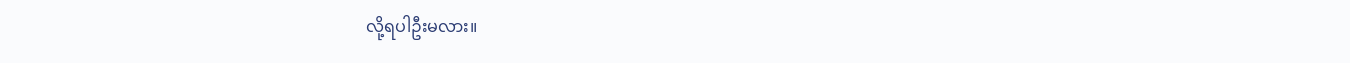လို့ရပါဦးမလား။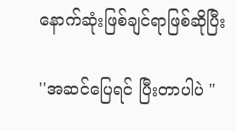နောက်ဆုံးဖြစ်ချင်ရာဖြစ်ဆိုပြီး

''အဆင်ပြေရင် ပြီးတာပါပဲ "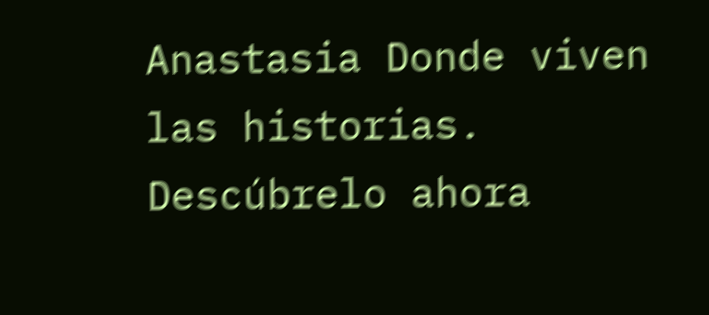Anastasia Donde viven las historias. Descúbrelo ahora